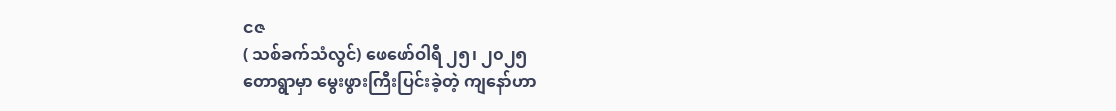ငဇ
( သစ်ခက်သံလွင်) ဖေဖော်ဝါရီ ၂၅၊ ၂၀၂၅
တောရွာမှာ မွေးဖွားကြီးပြင်းခဲ့တဲ့ ကျနော်ဟာ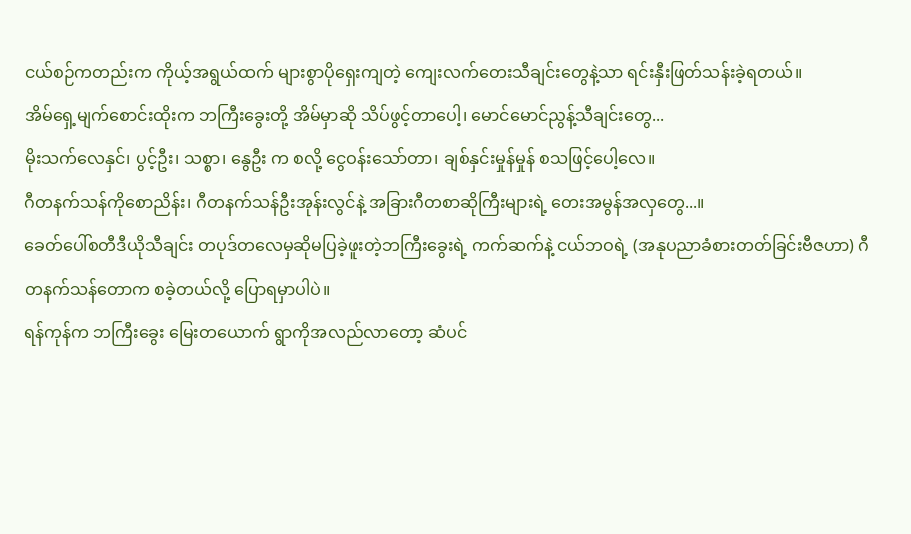ငယ်စဉ်ကတည်းက ကိုယ့်အရွယ်ထက် များစွာပိုရှေးကျတဲ့ ကျေးလက်တေးသီချင်းတွေနဲ့သာ ရင်းနှီးဖြတ်သန်းခဲ့ရတယ်။
အိမ်ရှေ့မျက်စောင်းထိုးက ဘကြီးခွေးတို့ အိမ်မှာဆို သိပ်ဖွင့်တာပေါ့၊ မောင်မောင်ညွန့်သီချင်းတွေ...
မိုးသက်လေနှင်၊ ပွင့်ဦး၊ သစ္စာ၊ နွေဦး က စလို့ ငွေဝန်းသော်တာ၊ ချစ်နှင်းမှုန်မှုန် စသဖြင့်ပေါ့လေ။
ဂီတနက်သန်ကိုစောညိန်း၊ ဂီတနက်သန်ဦးအုန်းလွင်နဲ့ အခြားဂီတစာဆိုကြီးများရဲ့ တေးအမွန်အလှတွေ...။
ခေတ်ပေါ်စတီဒီယိုသီချင်း တပုဒ်တလေမှဆိုမပြခဲ့ဖူးတဲ့ဘကြီးခွေးရဲ့ ကက်ဆက်နဲ့ ငယ်ဘဝရဲ့ (အနုပညာခံစားတတ်ခြင်းဗီဇဟာ) ဂီတနက်သန်တောက စခဲ့တယ်လို့ ပြောရမှာပါပဲ။
ရန်ကုန်က ဘကြီးခွေး မြေးတယောက် ရွာကိုအလည်လာတော့ ဆံပင်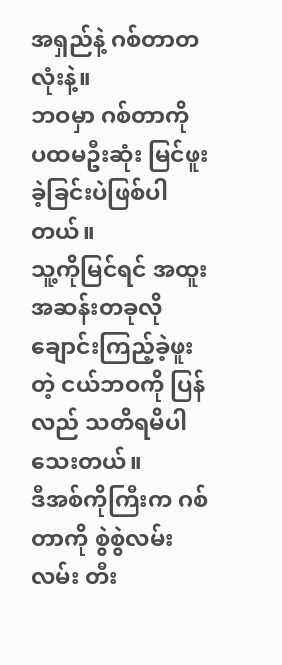အရှည်နဲ့ ဂစ်တာတလုံးနဲ့။
ဘဝမှာ ဂစ်တာကို ပထမဦးဆုံး မြင်ဖူးခဲ့ခြင်းပဲဖြစ်ပါတယ်။
သူ့ကိုမြင်ရင် အထူးအဆန်းတခုလို ချောင်းကြည့်ခဲ့ဖူးတဲ့ ငယ်ဘဝကို ပြန်လည် သတိရမိပါသေးတယ်။
ဒီအစ်ကိုကြီးက ဂစ်တာကို စွဲစွဲလမ်းလမ်း တီး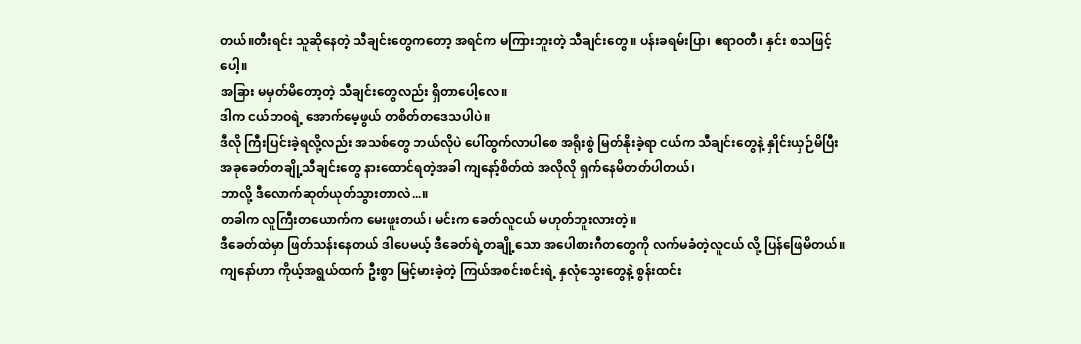တယ်။တီးရင်း သူဆိုနေတဲ့ သီချင်းတွေကတော့ အရင်က မကြားဘူးတဲ့ သီချင်းတွေ။ ပန်းခရမ်းပြာ၊ ဧရာဝတီ၊ နှင်း စသဖြင့်ပေါ့။
အခြား မမှတ်မိတော့တဲ့ သီချင်းတွေလည်း ရှိတာပေါ့လေ။
ဒါက ငယ်ဘဝရဲ့ အောက်မေ့ဖွယ် တစိတ်တဒေသပါပဲ။
ဒီလို ကြီးပြင်းခဲ့ရလို့လည်း အသစ်တွေ ဘယ်လိုပဲ ပေါ်ထွက်လာပါစေ အရိုးစွဲ မြတ်နိုးခဲ့ရာ ငယ်က သီချင်းတွေနဲ့ နှိုင်းယှဉ်မိပြီး အခုခေတ်တချို့သီချင်းတွေ နားထောင်ရတဲ့အခါ ကျနော့်စိတ်ထဲ အလိုလို ရှက်နေမိတတ်ပါတယ်၊
ဘာလို့ ဒီလောက်ဆုတ်ယုတ်သွားတာလဲ...။
တခါက လူကြီးတယောက်က မေးဖူးတယ်၊ မင်းက ခေတ်လူငယ် မဟုတ်ဘူးလားတဲ့။
ဒီခေတ်ထဲမှာ ဖြတ်သန်းနေတယ် ဒါပေမယ့် ဒီခေတ်ရဲ့တချို့သော အပေါစားဂီတတွေကို လက်မခံတဲ့လူငယ် လို့ ပြန်ဖြေမိတယ်။
ကျနော်ဟာ ကိုယ့်အရွယ်ထက် ဦးစွာ မြင့်မားခဲ့တဲ့ ကြယ်အစင်းစင်းရဲ့ နှလုံသွေးတွေနဲ့ စွန်းထင်း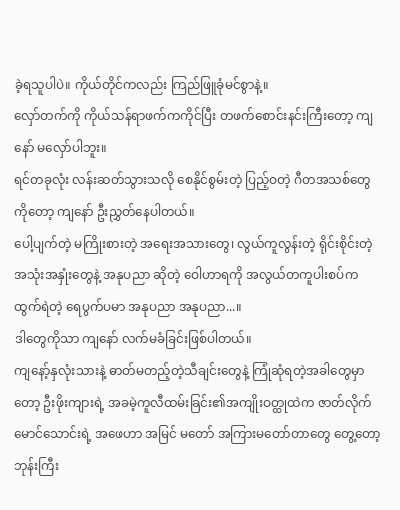ခဲ့ရသူပါပဲ။ ကိုယ်တိုင်ကလည်း ကြည်ဖြူခုံမင်စွာနဲ့။
လှော်တက်ကို ကိုယ်သန်ရာဖက်ကကိုင်ပြီး တဖက်စောင်းနင်းကြီးတော့ ကျနော် မလှော်ပါဘူး။
ရင်တခုလုံး လန်းဆတ်သွားသလို စေနိုင်စွမ်းတဲ့ ပြည့်ဝတဲ့ ဂီတအသစ်တွေကိုတော့ ကျနော် ဦးညွှတ်နေပါတယ်။
ပေါ့ပျက်တဲ့ မကြိုးစားတဲ့ အရေးအသားတွေ၊ လွယ်ကူလွန်းတဲ့ ရိုင်းစိုင်းတဲ့ အသုံးအနှုံးတွေနဲ့ အနုပညာ ဆိုတဲ့ ဝေါဟာရကို အလွယ်တကူပါးစပ်က ထွက်ရဲတဲ့ ရေပွက်ပမာ အနုပညာ အနုပညာ...။
ဒါတွေကိုသာ ကျနော် လက်မခံခြင်းဖြစ်ပါတယ်။
ကျနော့်နှလုံးသားနဲ့ ဓာတ်မတည့်တဲ့သီချင်းတွေနဲ့ ကြုံဆုံရတဲ့အခါတွေမှာတော့ ဦးဖိုးကျားရဲ့ အခမဲ့ကူလီထမ်းခြင်း၏အကျိုးဝတ္ထုထဲက ဇာတ်လိုက်မောင်သောင်းရဲ့ အဖေဟာ အမြင် မတော် အကြားမတော်တာတွေ တွေ့တော့ ဘုန်းကြီး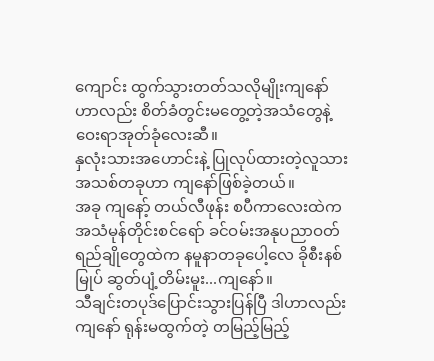ကျောင်း ထွက်သွားတတ်သလိုမျိုးကျနော်ဟာလည်း စိတ်ခံတွင်းမတွေ့တဲ့အသံတွေနဲ့ ဝေးရာအုတ်ခုံလေးဆီ။
နှလုံးသားအဟောင်းနဲ့ ပြုလုပ်ထားတဲ့လူသားအသစ်တခုဟာ ကျနော်ဖြစ်ခဲ့တယ်။
အခု ကျနော့် တယ်လီဖုန်း စပီကာလေးထဲက အသံမုန်တိုင်းစင်ရော် ခင်ဝမ်းအနုပညာဝတ်ရည်ချိုတွေထဲက နမူနာတခုပေါ့လေ ခိုစီးနစ်မြုပ် ဆွတ်ပျံ့တိမ်းမူး...ကျနော်။
သီချင်းတပုဒ်ပြောင်းသွားပြန်ပြီ ဒါဟာလည်း ကျနော် ရုန်းမထွက်တဲ့ တမြည့်မြည့်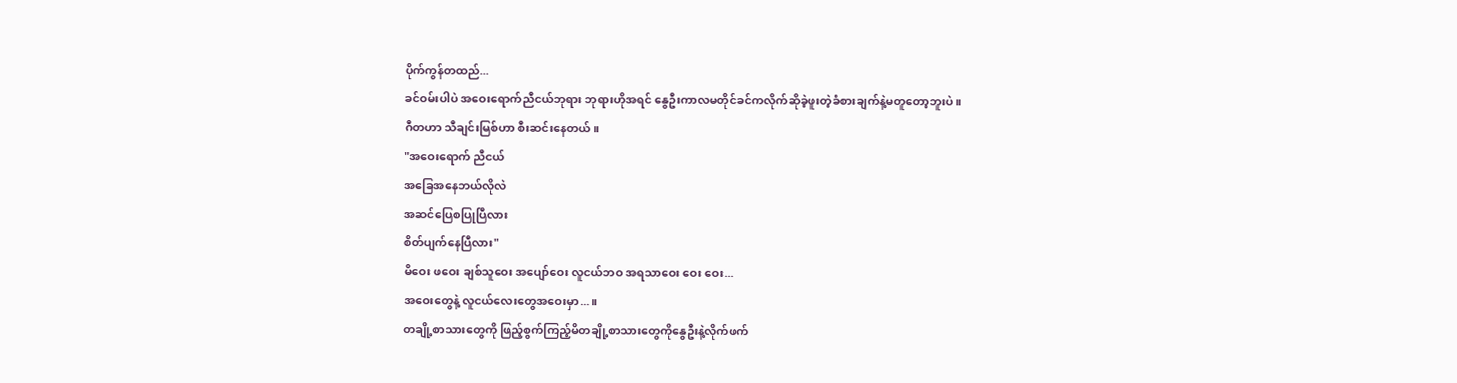ပိုက်ကွန်တထည်...
ခင်ဝမ်းပါပဲ အဝေးရောက်ညီငယ်ဘုရား ဘုရားဟိုအရင် နွေဦးကာလမတိုင်ခင်ကလိုက်ဆိုခဲ့ဖူးတဲ့ခံစားချက်နဲ့မတူတော့ဘူးပဲ။
ဂီတဟာ သီချင်းမြစ်ဟာ စီးဆင်းနေတယ်။
"အဝေးရောက် ညီငယ်
အခြေအနေဘယ်လိုလဲ
အဆင်ပြေစပြုပြီလား
စိတ်ပျက်နေပြီလား"
မိဝေး ဖဝေး ချစ်သူဝေး အပျော်ဝေး လူငယ်ဘဝ အရသာဝေး ဝေး ဝေး...
အဝေးတွေနဲ့ လူငယ်လေးတွေအဝေးမှာ...။
တချို့စာသားတွေကို ဖြည့်စွက်ကြည့်မိတချို့စာသားတွေကိုနွေဦးနဲ့လိုက်ဖက်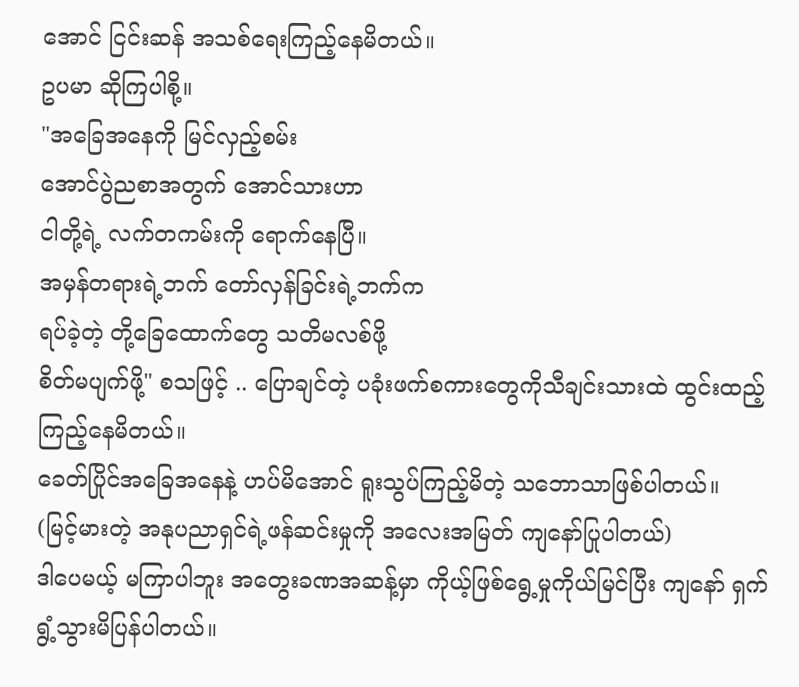အောင် ငြင်းဆန် အသစ်ရေးကြည့်နေမိတယ်။
ဥပမာ ဆိုကြပါစို့။
"အခြေအနေကို မြင်လှည့်စမ်း
အောင်ပွဲညစာအတွက် အောင်သားဟာ
ငါတို့ရဲ့ လက်တကမ်းကို ရောက်နေပြီ။
အမှန်တရားရဲ့ဘက် တော်လှန်ခြင်းရဲ့ဘက်က
ရပ်ခဲ့တဲ့ တို့ခြေထောက်တွေ သတိမလစ်ဖို့
စိတ်မပျက်ဖို့" စသဖြင့် .. ပြောချင်တဲ့ ပခုံးဖက်စကားတွေကိုသီချင်းသားထဲ ထွင်းထည့် ကြည့်နေမိတယ်။
ခေတ်ပြိုင်အခြေအနေနဲ့ ဟပ်မိအောင် ရူးသွပ်ကြည့်မိတဲ့ သဘောသာဖြစ်ပါတယ်။
(မြင့်မားတဲ့ အနုပညာရှင်ရဲ့ဖန်ဆင်းမှုကို အလေးအမြတ် ကျနော်ပြုပါတယ်)
ဒါပေမယ့် မကြာပါဘူး အတွေးခဏအဆန့်မှာ ကိုယ့်ဖြစ်ရွေ့မှုကိုယ်မြင်ပြီး ကျနော် ရှက်ရွံ့သွားမိပြန်ပါတယ်။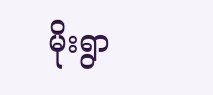မိုးရွာ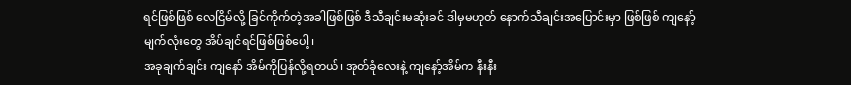ရင်ဖြစ်ဖြစ် လေငြိမ်လို့ ခြင်ကိုက်တဲ့အခါဖြစ်ဖြစ် ဒီသီချင်းမဆုံးခင် ဒါမှမဟုတ် နောက်သီချင်းအပြောင်းမှာ ဖြစ်ဖြစ် ကျနော့်မျက်လုံးတွေ အိပ်ချင်ရင်ဖြစ်ဖြစ်ပေါ့၊
အခုချက်ချင်း ကျနော် အိမ်ကိုပြန်လို့ရတယ်၊ အုတ်ခုံလေးနဲ့ ကျနော့်အိမ်က နီးနီး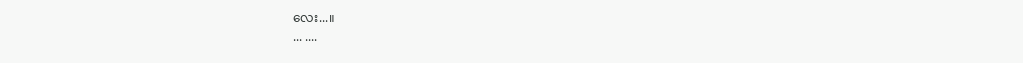လေး...။
... ....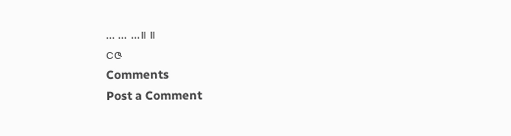... ... ...။ ။
ငဇ
Comments
Post a Comment